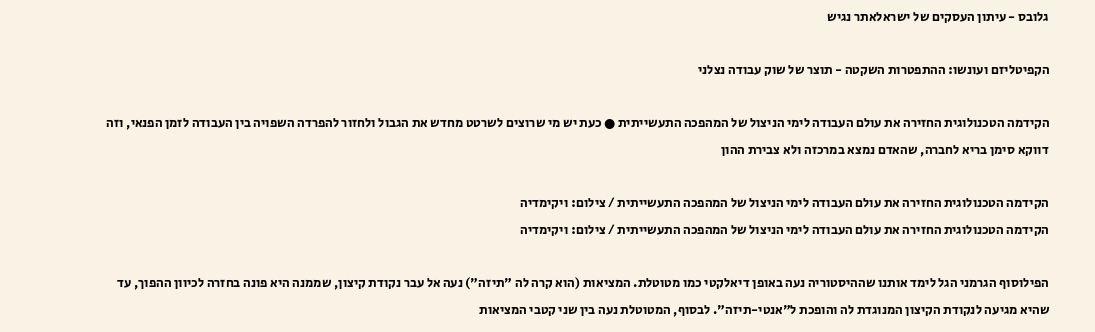גלובס - עיתון העסקים של ישראלאתר נגיש

הקפיטליזם ועונשו: ההתפטרות השקטה - תוצר של שוק עבודה נצלני

הקידמה הטכנולוגית החזירה את עולם העבודה לימי הניצול של המהפכה התעשייתית ● כעת יש מי שרוצים לשרטט מחדש את הגבול ולחזור להפרדה השפויה בין העבודה לזמן הפנאי, וזה דווקא סימן בריא לחברה, שהאדם נמצא במרכזה ולא צבירת ההון

הקידמה הטכנולוגית החזירה את עולם העבודה לימי הניצול של המהפכה התעשייתית / צילום: ויקימדיה
הקידמה הטכנולוגית החזירה את עולם העבודה לימי הניצול של המהפכה התעשייתית / צילום: ויקימדיה

הפילוסוף הגרמני הגל לימד אותנו שההיסטוריה נעה באופן דיאלקטי כמו מטוטלת. המציאות (הוא קרה לה "תיזה") נעה אל עבר נקודת קיצון, שממנה היא פונה בחזרה לכיוון ההפוך, עד שהיא מגיעה לנקודת הקיצון המנוגדת לה והופכת ל"אנטי-תיזה". לבסוף, המטוטלת נעה בין שני קטבי המציאות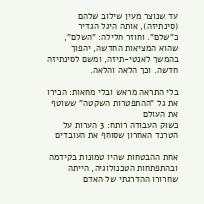עד שנוצר מעין שילוב שלהם (סינתיזה), אותה היגל הגדיר כ"שלם". וחוזר חלילה: "השלם", שהוא המציאות החדשה, יהפוך בהמשך לאנטי-תיזה, ומשם לסינתיזה חדשה. וכך הלאה והלאה.

בלי התראה מראש ובלי מחאות: הכירו את גל "ההתפטרות השקטה" ששוטף את העולם
כשוק העבודה רותח: 3 הערות על הטרנד האחרון שסוחף את העובדים

אחת ההבטחות שהיו טמונות בקידמה ובהתפתחות הטכנולוגיה, הייתה שחרורו ההדרגתי של האדם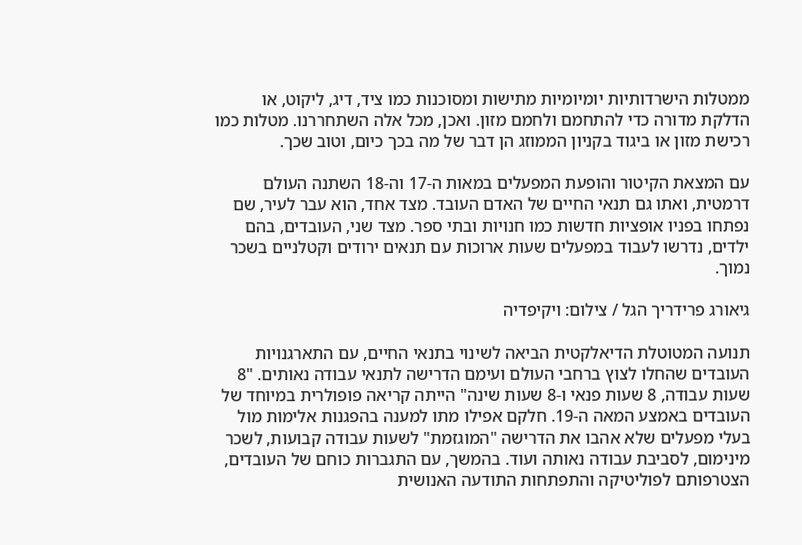ממטלות הישרדותיות יומיומיות מתישות ומסוכנות כמו ציד, דיג, ליקוט, או הדלקת מדורה כדי להתחמם ולחמם מזון. ואכן, מכל אלה השתחררנו. מטלות כמו רכישת מזון או ביגוד בקניון הממוזג הן דבר של מה בכך כיום, וטוב שכך.

עם המצאת הקיטור והופעת המפעלים במאות ה-17 וה-18 השתנה העולם דרמטית, ואתו גם תנאי החיים של האדם העובד. מצד אחד, הוא עבר לעיר, שם נפתחו בפניו אופציות חדשות כמו חנויות ובתי ספר. מצד שני, העובדים, בהם ילדים, נדרשו לעבוד במפעלים שעות ארוכות עם תנאים ירודים וקטלניים בשכר נמוך.

גיאורג פרידריך הגל / צילום: ויקיפדיה

תנועה המטוטלת הדיאלקטית הביאה לשינוי בתנאי החיים, עם התארגנויות העובדים שהחלו לצוץ ברחבי העולם ועימם הדרישה לתנאי עבודה נאותים. "8 שעות עבודה, 8 שעות פנאי ו-8 שעות שינה" הייתה קריאה פופולרית במיוחד של העובדים באמצע המאה ה-19. חלקם אפילו מתו למענה בהפגנות אלימות מול בעלי מפעלים שלא אהבו את הדרישה "המוגזמת" לשעות עבודה קבועות, לשכר מינימום, לסביבת עבודה נאותה ועוד. בהמשך, עם התגברות כוחם של העובדים, הצטרפותם לפוליטיקה והתפתחות התודעה האנושית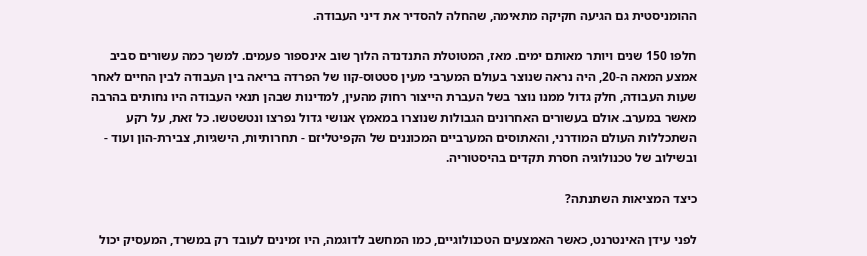ההומניסטית גם הגיעה חקיקה מתאימה, שהחלה להסדיר את דיני העבודה.

חלפו 150 שנים ויותר מאותם ימים. מאז, המטוטלת התנדנדה הלוך שוב אינספור פעמים. למשך כמה עשורים סביב אמצע המאה ה-20, היה נראה שנוצר בעולם המערבי מעין סטטוס-קוו של הפרדה בריאה בין העבודה לבין החיים לאחר שעות העבודה, חלק גדול ממנו נוצר בשל העברת הייצור רחוק מהעין, למדינות שבהן תנאי העבודה היו נחותים בהרבה מאשר במערב. אולם בעשורים האחרונים הגבולות שנוצרו במאמץ אנושי גדול נפרצו ונטשטשו. כל זאת, על רקע השתכללות העולם המודרני, והאתוסים המערביים המכוננים של הקפיטליזם - תחרותיות, הישגיות, צבירת-הון ועוד - ובשילוב של טכנולוגיה חסרת תקדים בהיסטוריה.

כיצד המציאות השתנתה?

לפני עידן האינטרנט, כאשר האמצעים הטכנולוגיים, כמו המחשב לדוגמה, היו זמינים לעובד רק במשרד, המעסיק יכול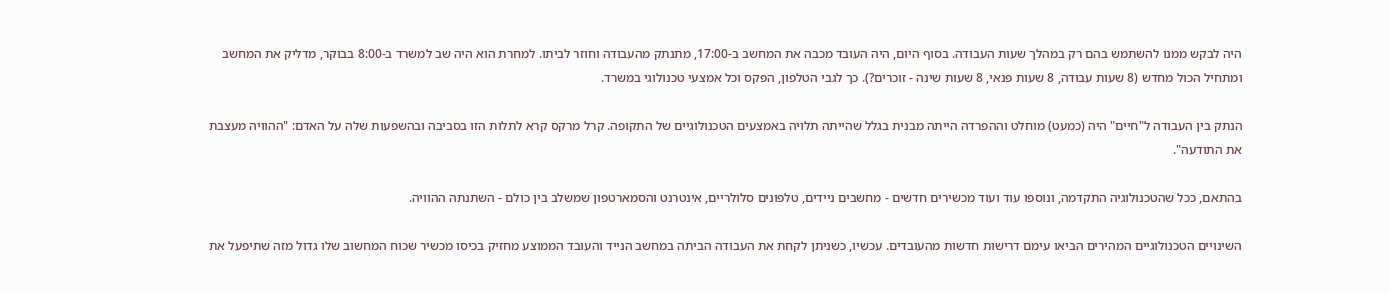היה לבקש ממנו להשתמש בהם רק במהלך שעות העבודה. בסוף היום, היה העובד מכבה את המחשב ב-17:00, מתנתק מהעבודה וחוזר לביתו. למחרת הוא היה שב למשרד ב-8:00 בבוקר, מדליק את המחשב ומתחיל הכול מחדש (8 שעות עבודה, 8 שעות פנאי, 8 שעות שינה - זוכרים?). כך לגבי הטלפון, הפקס וכל אמצעי טכנולוגי במשרד.

הנתק בין העבודה ל"חיים" היה (כמעט) מוחלט וההפרדה הייתה מבנית בגלל שהייתה תלויה באמצעים הטכנולוגיים של התקופה. קרל מרקס קרא לתלות הזו בסביבה ובהשפעות שלה על האדם: "ההוויה מעצבת את התודעה".

בהתאם, ככל שהטכנולוגיה התקדמה, ונוספו עוד ועוד מכשירים חדשים - מחשבים ניידים, טלפונים סלולריים, אינטרנט והסמארטפון שמשלב בין כולם - השתנתה ההוויה.

השינויים הטכנולוגיים המהירים הביאו עימם דרישות חדשות מהעובדים. עכשיו, כשניתן לקחת את העבודה הביתה במחשב הנייד והעובד הממוצע מחזיק בכיסו מכשיר שכוח המחשוב שלו גדול מזה שתיפעל את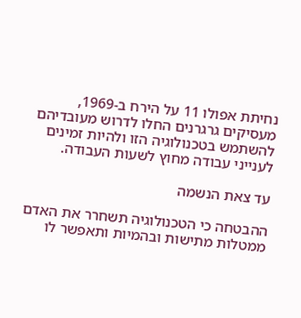נחיתת אפולו 11 על הירח ב-1969, מעסיקים גרגרנים החלו לדרוש מעובדיהם להשתמש בטכנולוגיה הזו ולהיות זמינים לענייני עבודה מחוץ לשעות העבודה.

עד צאת הנשמה

ההבטחה כי הטכנולוגיה תשחרר את האדם ממטלות מתישות ובהמיות ותאפשר לו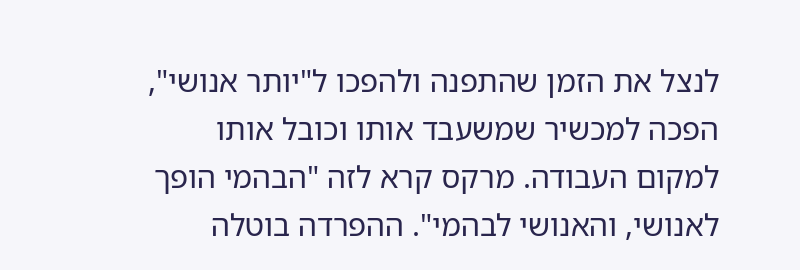לנצל את הזמן שהתפנה ולהפכו ל"יותר אנושי", הפכה למכשיר שמשעבד אותו וכובל אותו למקום העבודה. מרקס קרא לזה "הבהמי הופך לאנושי, והאנושי לבהמי". ההפרדה בוטלה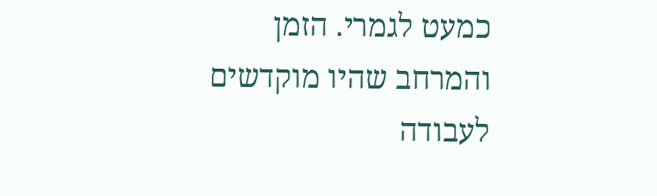כמעט לגמרי. הזמן והמרחב שהיו מוקדשים לעבודה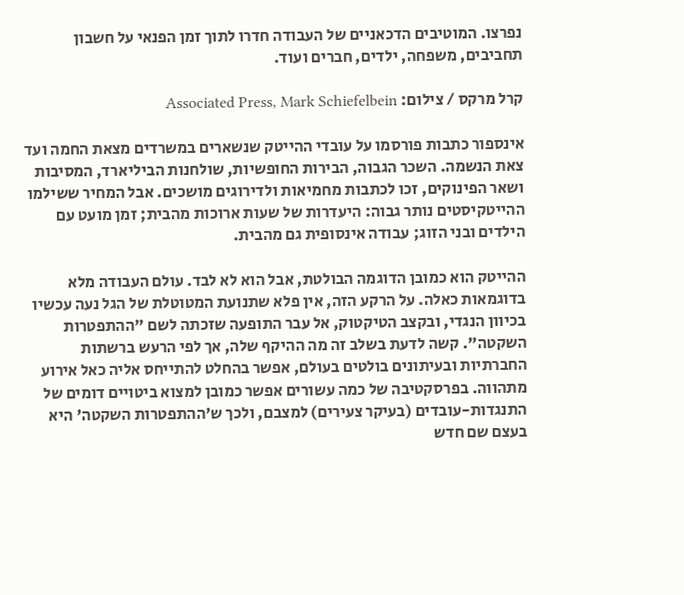נפרצו. המוטיבים הדכאניים של העבודה חדרו לתוך זמן הפנאי על חשבון תחביבים, משפחה, ילדים, חברים ועוד.

קרל מרקס / צילום: Associated Press, Mark Schiefelbein

אינספור כתבות פורסמו על עובדי ההייטק שנשארים במשרדים מצאת החמה ועד צאת הנשמה. השכר הגבוה, הבירות החופשיות, שולחנות הביליארד, המסיבות ושאר הפינוקים, זכו לכתבות מחמיאות ולדירוגים מושכים. אבל המחיר ששילמו ההייטקיסטים נותר גבוה: היעדרות של שעות ארוכות מהבית; זמן מועט עם הילדים ובני הזוג; עבודה אינסופית גם מהבית.

ההייטק הוא כמובן הדוגמה הבולטת, אבל הוא לא לבד. עולם העבודה מלא בדוגמאות כאלה. על הרקע הזה, אין פלא שתנועת המטוטלת של הגל נעה עכשיו בכיוון הנגדי, ובקצב הטיקטוק, אל עבר התופעה שזכתה לשם "ההתפטרות השקטה". קשה לדעת בשלב זה מה ההיקף שלה, אך לפי הרעש ברשתות החברתיות ובעיתונים בולטים בעולם, אפשר בהחלט להתייחס אליה כאל אירוע מתהווה. בפרסקטיבה של כמה עשורים אפשר כמובן למצוא ביטויים דומים של התנגדות-עובדים (בעיקר צעירים) למצבם, ולכך ש'ההתפטרות השקטה' היא בעצם שם חדש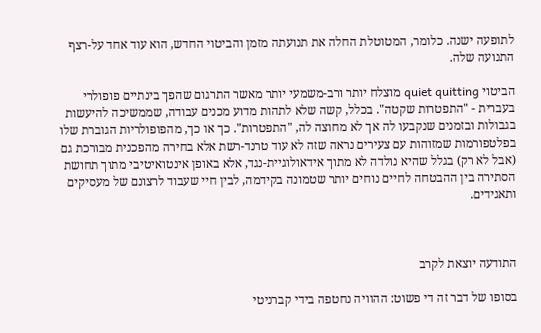לתופעה ישנה. כלומר, המטוטלת החלה את תנועתה מזמן והביטוי החדש, הוא עוד אחד על-רצף התנועה שלה.

הביטוי quiet quitting מוצלח יותר ורב-משמעי יותר מאשר התרגום שהפך בינתיים פופולרי בעברית - "התפטרות שקטה". בכלל, קשה שלא לתהות מדוע מכנים עבודה, שממשיכה להיעשות בגבולות ובזמנים שנקבעו לה אך לא מחוצה לה, "התפטרות". כך או כך, מהפופולריות הגוברת שלו בפלטפורמות שמזוהות עם צעירים נראה שזה לא עוד טרנד-רשת אלא בחירה מהפכנית מבורכת גם (אבל לא רק) בגלל שהיא נולדה לא מתוך אידאולוגיית-נגד, אלא באופן אינטואיטיבי מתוך תחושת הסתירה בין ההבטחה לחיים נוחים יותר שטמונה בקידמה, לבין חיי שעבוד לרצונם של מעסיקים ותאגידים.



התודעה יוצאת לקרב

בסופו של דבר זה די פשוט: ההוויה נחטפה בידי קברניטי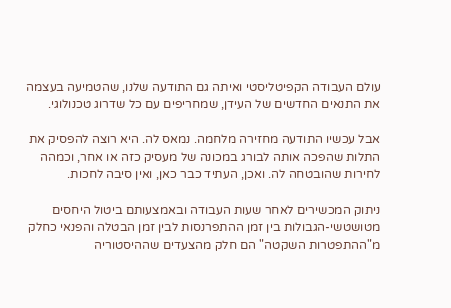עולם העבודה הקפיטליסטי ואיתה גם התודעה שלנו, שהטמיעה בעצמה את התנאים החדשים של העידן, שמחריפים עם כל שדרוג טכנולוגי.

אבל עכשיו התודעה מחזירה מלחמה. נמאס לה. היא רוצה להפסיק את התלות שהפכה אותה לבורג במכונה של מעסיק כזה או אחר, וכמהה לחירות שהובטחה לה. ואכן, העתיד כבר כאן, ואין סיבה לחכות.

ניתוק המכשירים לאחר שעות העבודה ובאמצעותם ביטול היחסים מטושטשי-הגבולות בין זמן ההתפרנסות לבין זמן הבטלה והפנאי כחלק מ"ההתפטרות השקטה" הם חלק מהצעדים שההיסטוריה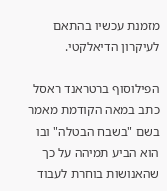מזמנת עכשיו בהתאם לעיקרון הדיאלקטי.

הפילוסוף ברטראנד ראסל כתב במאה הקודמת מאמר בשם "בשבח הבטלה" ובו הוא הביע תמיהה על כך שהאנושות בוחרת לעבוד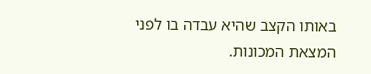באותו הקצב שהיא עבדה בו לפני המצאת המכונות.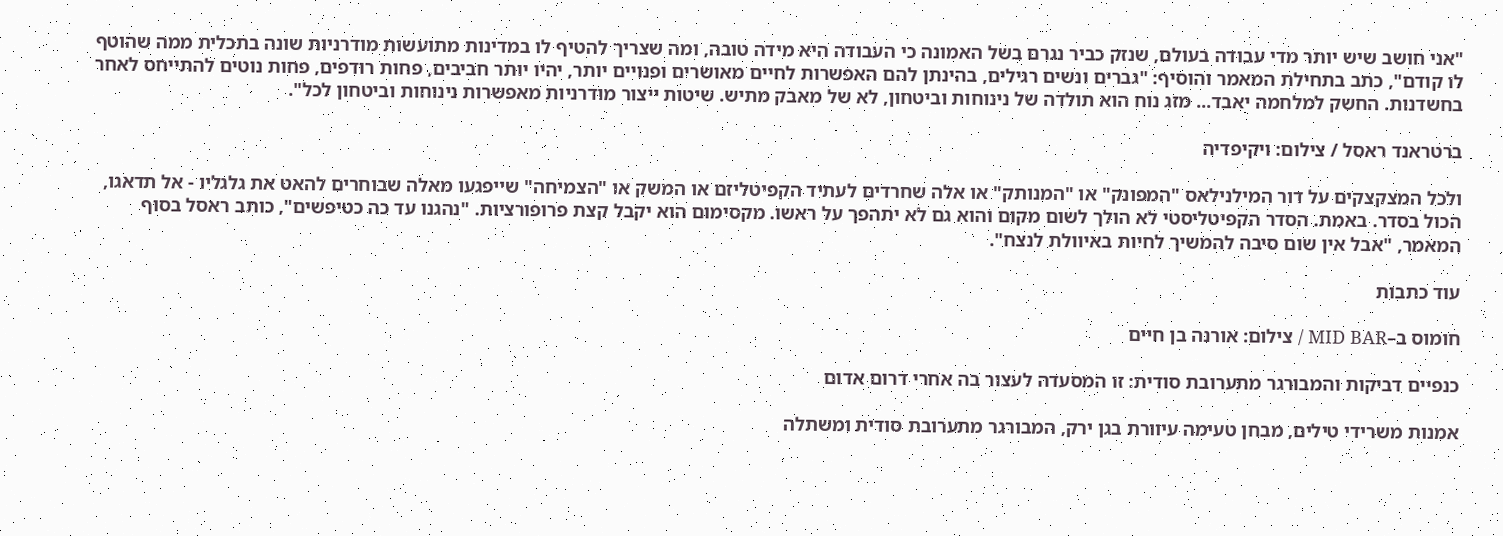"אני חושב שיש יותר מדי עבודה בעולם, שנזק כביר נגרם בשל האמונה כי העבודה היא מידה טובה, ומה שצריך להטיף לו במדינות מתועשות מודרניות שונה בתכלית ממה שהוטף לו קודם", כתב בתחילת המאמר והוסיף: "גברים ונשים רגילים, בהינתן להם האפשרות לחיים מאושרים ופנויים יותר, יהיו יותר חביבים, פחות רודפים, פחות נוטים להתייחס לאחר בחשדנות. החשק למלחמה יאבד... מזג נוח הוא תולדה של נינוחות וביטחון, לא של מאבק מתיש. שיטות ייצור מודרניות מאפשרות נינוחות וביטחון לכל".

ברטראנד ראסל / צילום: ויקיפדיה

ולכל המצקצקים על דור המילנילאס "המפונק" או "המנותק" או אלה שחרדים לעתיד הקפיטליזם או המשק או "הצמיחה" שייפגעו מאלה שבוחרים להאט את גלגליו - אל תדאגו, הכול בסדר. באמת. הסדר הקפיטליסטי לא הולך לשום מקום והוא גם לא יתהפך על ראשו. מקסימום הוא יקבל קצת פרופורציות. "נהגנו עד כה כטיפשים", כותב ראסל בסוף המאמר, "אבל אין שום סיבה להמשיך לחיות באיוולת לנצח".

עוד כתבות

חומוס ב–MID BAR / צילום: אורנה בן חיים

כנפיים דביקות והמבורגר מתערובת סודית: זו המסעדה לעצור בה אחרי דרום אדום

אמנות משרידי טילים, מבחן טעימה עיוורת בגן ירק, המבורגר מתערובת סודית ומשתלה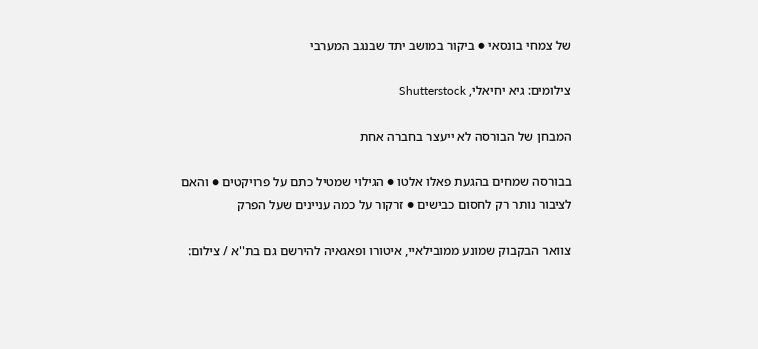של צמחי בונסאי ● ביקור במושב יתד שבנגב המערבי

צילומים: גיא יחיאלי, Shutterstock

המבחן של הבורסה לא ייעצר בחברה אחת

בבורסה שמחים בהגעת פאלו אלטו ● הגילוי שמטיל כתם על פרויקטים ● והאם לציבור נותר רק לחסום כבישים ● זרקור על כמה עניינים שעל הפרק

צוואר הבקבוק שמונע ממובילאיי, איטורו ופאגאיה להירשם גם בת''א / צילום: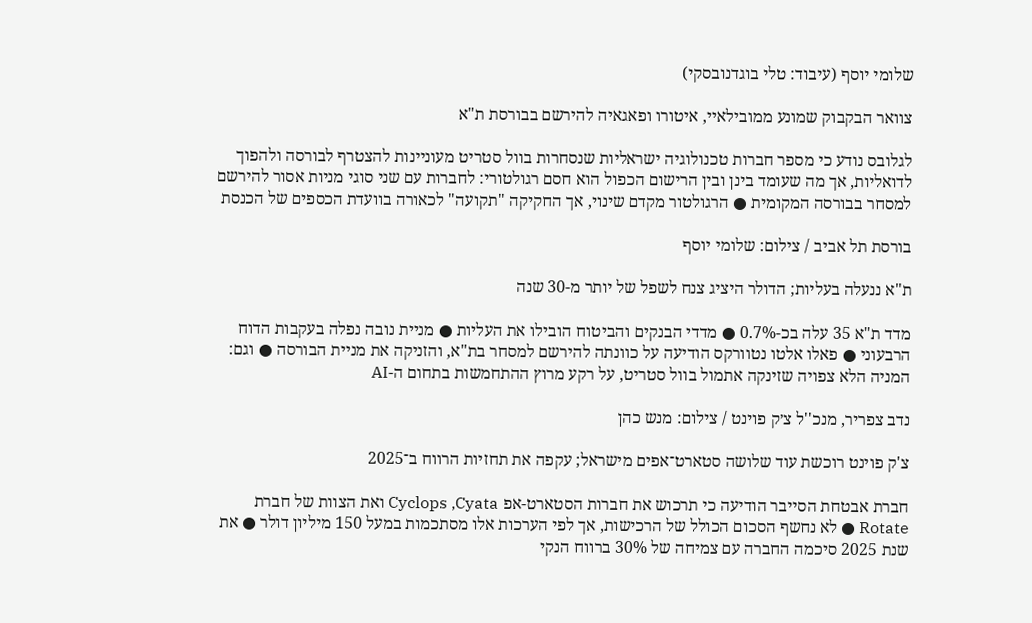שלומי יוסף (עיבוד: טלי בוגדנובסקי)

צוואר הבקבוק שמונע ממובילאיי, איטורו ופאגאיה להירשם בבורסת ת"א

לגלובס נודע כי מספר חברות טכנולוגיה ישראליות שנסחרות בוול סטריט מעוניינות להצטרף לבורסה ולהפוך לדואליות, אך מה שעומד בינן ובין הרישום הכפול הוא חסם רגולטורי: לחברות עם שני סוגי מניות אסור להירשם למסחר בבורסה המקומית ● הרגולטור מקדם שינוי, אך החקיקה "תקועה" לכאורה בוועדת הכספים של הכנסת

בורסת תל אביב / צילום: שלומי יוסף

ת"א ננעלה בעליות; הדולר היציג צנח לשפל של יותר מ-30 שנה

מדד ת"א 35 עלה בכ-0.7% ● מדדי הבנקים והביטוח הובילו את העליות ● מניית נובה נפלה בעקבות הדוח הרבעוני ● פאלו אלטו נטוורקס הודיעה על כוונתה להירשם למסחר בת"א, והזניקה את מניית הבורסה ● וגם: המניה הלא צפויה שזינקה אתמול בוול סטריט, על רקע מרוץ ההתחמשות בתחום ה-AI

נדב צפריר, מנכ''ל צ׳ק פוינט / צילום: מנש כהן

צ'ק פוינט רוכשת עוד שלושה סטארט־אפים מישראל; עקפה את תחזיות הרווח ב־2025

חברת אבטחת הסייבר הודיעה כי תרכוש את חברות הסטארט-אפ Cyclops ,Cyata ואת הצוות של חברת Rotate ● לא נחשף הסכום הכולל של הרכישות, אך לפי הערכות אלו מסתכמות במעל 150 מיליון דולר ● את שנת 2025 סיכמה החברה עם צמיחה של 30% ברווח הנקי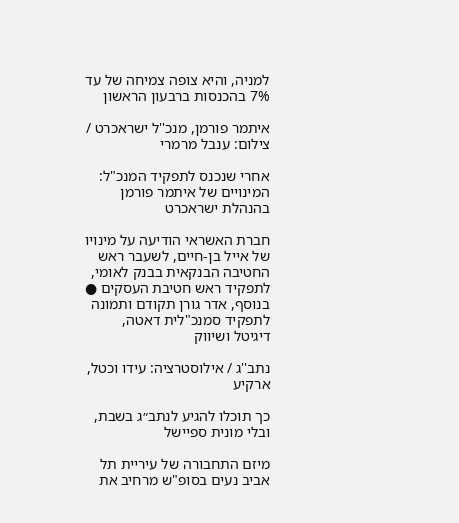למניה, והיא צופה צמיחה של עד 7% בהכנסות ברבעון הראשון

איתמר פורמן, מנכ''ל ישראכרט / צילום: ענבל מרמרי

אחרי שנכנס לתפקיד המנכ"ל: המינויים של איתמר פורמן בהנהלת ישראכרט

חברת האשראי הודיעה על מינויו של אייל בן-חיים, לשעבר ראש החטיבה הבנקאית בבנק לאומי, לתפקיד ראש חטיבת העסקים ● בנוסף, אדר גורן תקודם ותמונה לתפקיד סמנכ"לית דאטה, דיגיטל ושיווק

נתב''ג / אילוסטרציה: עידו וכטל, ארקיע

כך תוכלו להגיע לנתב״ג בשבת, ובלי מונית ספיישל

מיזם התחבורה של עיריית תל אביב נעים בסופ"ש מרחיב את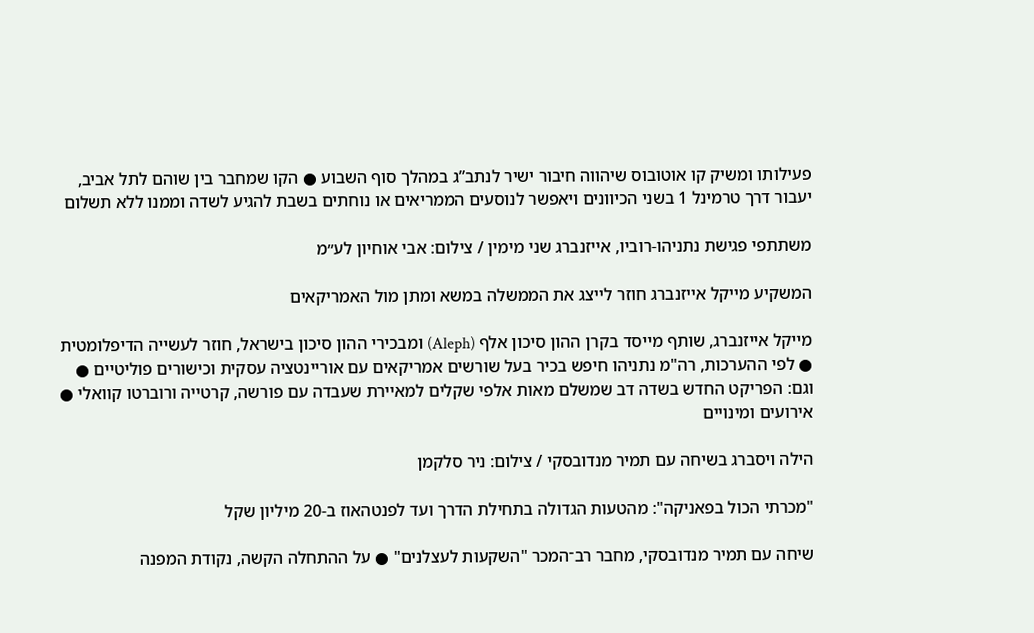פעילותו ומשיק קו אוטובוס שיהווה חיבור ישיר לנתב”ג במהלך סוף השבוע ● הקו שמחבר בין שוהם לתל אביב, יעבור דרך טרמינל 1 בשני הכיוונים ויאפשר לנוסעים הממריאים או נוחתים בשבת להגיע לשדה וממנו ללא תשלום

משתתפי פגישת נתניהו-רוביו, אייזנברג שני מימין / צילום: אבי אוחיון לע״מ

המשקיע מייקל אייזנברג חוזר לייצג את הממשלה במשא ומתן מול האמריקאים

מייקל אייזנברג, שותף מייסד בקרן ההון סיכון אלף (Aleph) ומבכירי ההון סיכון בישראל, חוזר לעשייה הדיפלומטית ● לפי ההערכות, רה"מ נתניהו חיפש בכיר בעל שורשים אמריקאים עם אוריינטציה עסקית וכישורים פוליטיים ● וגם: הפריקט החדש בשדה דב שמשלם מאות אלפי שקלים למאיירת שעבדה עם פורשה, קרטייה ורוברטו קוואלי ● אירועים ומינויים

הילה ויסברג בשיחה עם תמיר מנדובסקי / צילום: ניר סלקמן

"מכרתי הכול בפאניקה": מהטעות הגדולה בתחילת הדרך ועד לפנטהאוז ב-20 מיליון שקל

שיחה עם תמיר מנדובסקי, מחבר רב־המכר "השקעות לעצלנים" ● על ההתחלה הקשה, נקודת המפנה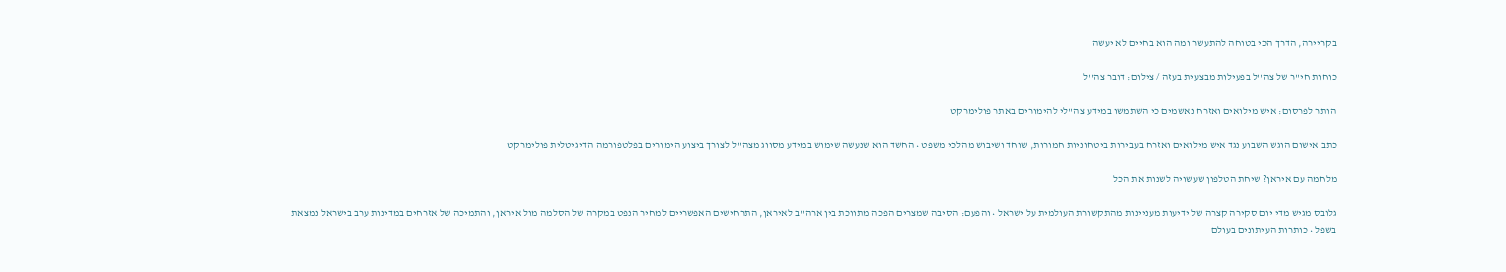בקריירה, הדרך הכי בטוחה להתעשר ומה הוא בחיים לא יעשה

כוחות חי''ר של צה''ל בפעילות מבצעית בעזה / צילום: דובר צה''ל

הותר לפרסום: איש מילואים ואזרח נאשמים כי השתמשו במידע צה"לי להימורים באתר פולימרקט

כתב אישום הוגש השבוע נגד איש מילואים ואזרח בעבירות ביטחוניות חמורות, שוחד ושיבוש מהלכי משפט • החשד הוא שנעשה שימוש במידע מסווג מצה"ל לצורך ביצוע הימורים בפלטפורמה הדיגיטלית פולימרקט

מלחמה עם איראן? שיחת הטלפון שעשויה לשנות את הכל

גלובס מגיש מדי יום סקירה קצרה של ידיעות מעניינות מהתקשורת העולמית על ישראל • והפעם: הסיבה שמצרים הפכה מתווכת בין ארה"ב לאיראן, התרחישים האפשריים למחיר הנפט במקרה של הסלמה מול איראן, והתמיכה של אזרחים במדינות ערב בישראל נמצאת בשפל • כותרות העיתונים בעולם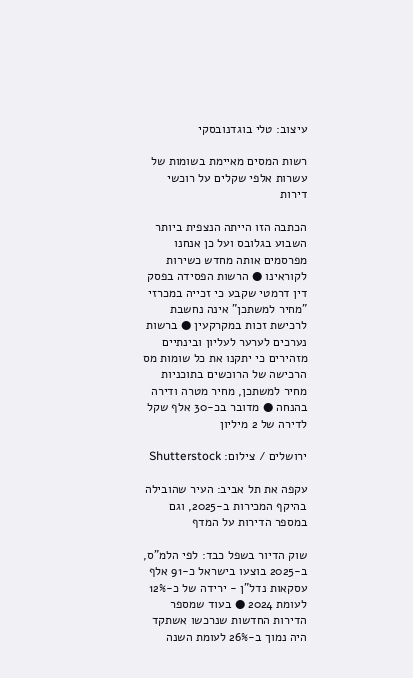עיצוב: טלי בוגדנובסקי

רשות המסים מאיימת בשומות של עשרות אלפי שקלים על רוכשי דירות

הכתבה הזו הייתה הנצפית ביותר השבוע בגלובס ועל כן אנחנו מפרסמים אותה מחדש כשירות לקוראינו ● הרשות הפסידה בפסק דין דרמטי שקבע כי זכייה במכרזי "מחיר למשתכן" אינה נחשבת לרכישת זכות במקרקעין ● ברשות נערכים לערער לעליון ובינתיים מזהירים כי יתקנו את כל שומות מס הרכישה של הרוכשים בתוכניות מחיר למשתכן, מחיר מטרה ודירה בהנחה ● מדובר בכ-30 אלף שקל לדירה של 2 מיליון

ירושלים / צילום: Shutterstock

עקפה את תל אביב: העיר שהובילה בהיקף המכירות ב-2025, וגם במספר הדירות על המדף

שוק הדיור בשפל כבד: לפי הלמ"ס, ב-2025 בוצעו בישראל כ-91 אלף עסקאות נדל"ן - ירידה של כ-12% לעומת 2024 ● בעוד שמספר הדירות החדשות שנרכשו אשתקד היה נמוך ב-26% לעומת השנה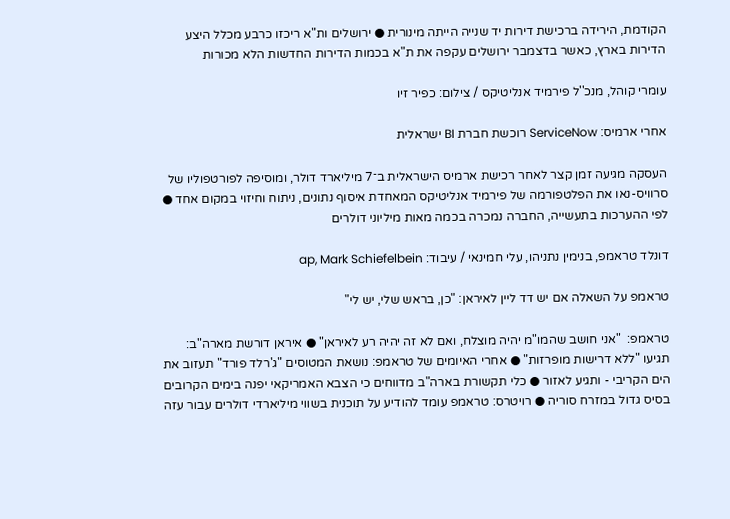הקודמת, הירידה ברכישת דירות יד שנייה הייתה מינורית ● ירושלים ות"א ריכזו כרבע מכלל היצע הדירות בארץ, כאשר בדצמבר ירושלים עקפה את ת"א בכמות הדירות החדשות הלא מכורות

עומרי קוהל, מנכ''ל פירמיד אנליטיקס / צילום: כפיר זיו

אחרי ארמיס: ServiceNow רוכשת חברת BI ישראלית

העסקה מגיעה זמן קצר לאחר רכישת ארמיס הישראלית ב־7 מיליארד דולר, ומוסיפה לפורטפוליו של סרוויס-נאו את הפלטפורמה של פירמיד אנליטיקס המאחדת איסוף נתונים, ניתוח וחיזוי במקום אחד ● לפי ההערכות בתעשייה, החברה נמכרה בכמה מאות מיליוני דולרים

דונלד טראמפ, בנימין נתניהו, עלי חמינאי / עיבוד: ap, Mark Schiefelbein

טראמפ על השאלה אם יש דד ליין לאיראן: "כן, בראש שלי, יש לי"

טראמפ:  "אני חושב שהמו"מ יהיה מוצלח, ואם לא זה יהיה רע לאיראן" ● איראן דורשת מארה"ב: תגיעו "ללא דרישות מופרזות" ● אחרי האיומים של טראמפ: נושאת המטוסים "ג'רלד פורד" תעזוב את הים הקריבי - ותגיע לאזור ● כלי תקשורת בארה"ב מדווחים כי הצבא האמריקאי יפנה בימים הקרובים בסיס גדול במזרח סוריה ● רויטרס: טראמפ עומד להודיע על תוכנית בשווי מיליארדי דולרים עבור עזה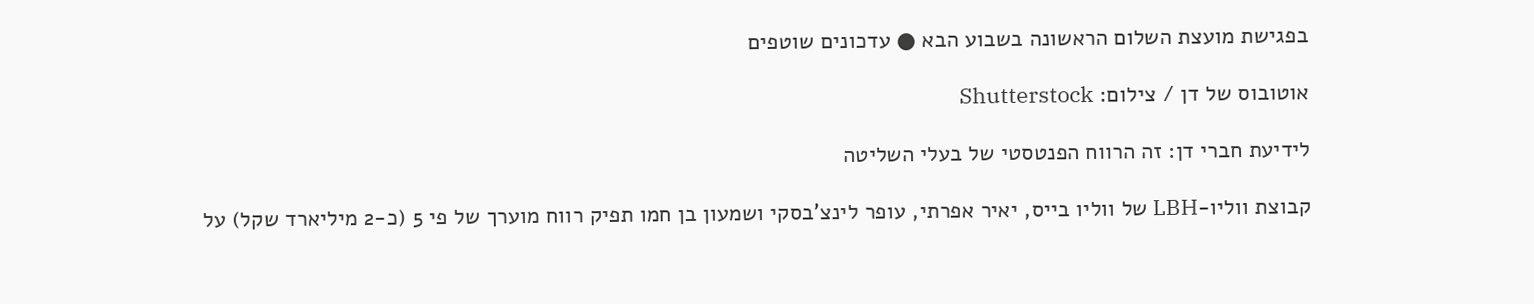בפגישת מועצת השלום הראשונה בשבוע הבא ● עדכונים שוטפים

אוטובוס של דן / צילום: Shutterstock

לידיעת חברי דן: זה הרווח הפנטסטי של בעלי השליטה

קבוצת ווליו-LBH של ווליו בייס, יאיר אפרתי, עופר לינצ'בסקי ושמעון בן חמו תפיק רווח מוערך של פי 5 (כ-2 מיליארד שקל) על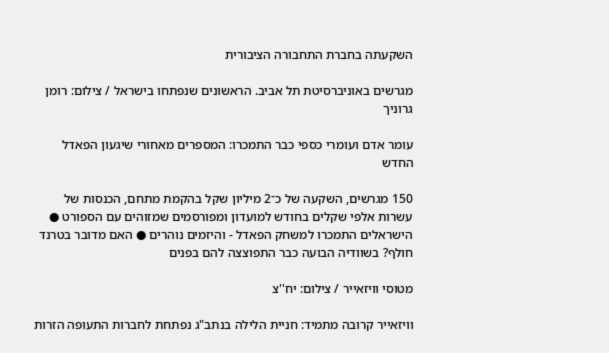השקעתה בחברת התחבורה הציבורית

מגרשים באוניברסיטת תל אביב. הראשונים שנפתחו בישראל / צילום: רומן גרוניך

עומר אדם ועומרי כספי כבר התמכרו: המספרים מאחורי שיגעון הפאדל החדש

150 מגרשים, השקעה של כ־2 מיליון שקל בהקמת מתחם, הכנסות של עשרות אלפי שקלים בחודש למועדון ומפורסמים שמזוהים עם הספורט ● הישראלים התמכרו למשחק הפאדל - והיזמים נוהרים ● האם מדובר בטרנד חולף? בשוודיה הבועה כבר התפוצצה להם בפנים

מטוסי וויזאייר / צילום: יח''צ

וויזאייר קרובה מתמיד: חניית הלילה בנתב"ג נפתחת לחברות התעופה הזרות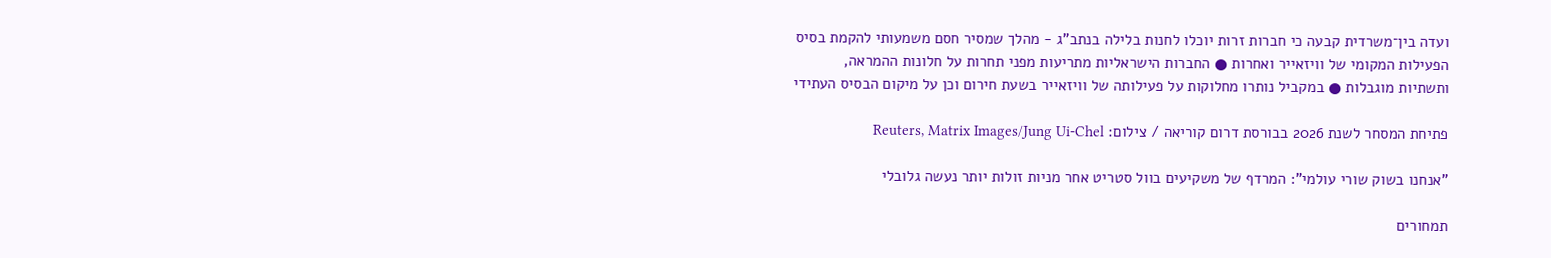ועדה בין־משרדית קבעה כי חברות זרות יוכלו לחנות בלילה בנתב"ג - מהלך שמסיר חסם משמעותי להקמת בסיס הפעילות המקומי של וויזאייר ואחרות ● החברות הישראליות מתריעות מפני תחרות על חלונות ההמראה, ותשתיות מוגבלות ● במקביל נותרו מחלוקות על פעילותה של וויזאייר בשעת חירום וכן על מיקום הבסיס העתידי

פתיחת המסחר לשנת 2026 בבורסת דרום קוריאה / צילום: Reuters, Matrix Images/Jung Ui-Chel

"אנחנו בשוק שורי עולמי": המרדף של משקיעים בוול סטריט אחר מניות זולות יותר נעשה גלובלי

תמחורים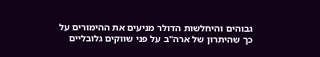גבוהים והיחלשות הדולר מניעים את ההימורים על כך שהיתרון של ארה"ב על פני שווקים גלובליים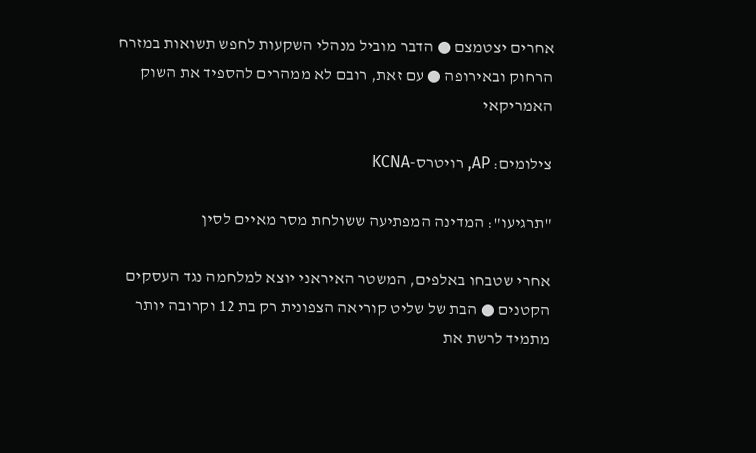אחרים יצטמצם ● הדבר מוביל מנהלי השקעות לחפש תשואות במזרח הרחוק ובאירופה ● עם זאת, רובם לא ממהרים להספיד את השוק האמריקאי

צילומים: AP, רויטרס-KCNA

"תרגיעו": המדינה המפתיעה ששולחת מסר מאיים לסין

אחרי שטבחו באלפים, המשטר האיראני יוצא למלחמה נגד העסקים הקטנים ● הבת של שליט קוריאה הצפונית רק בת 12 וקרובה יותר מתמיד לרשת את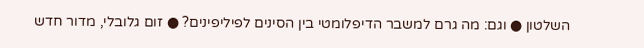השלטון ● וגם: מה גרם למשבר הדיפלומטי בין הסינים לפיליפינים? ● זום גלובלי, מדור חדש